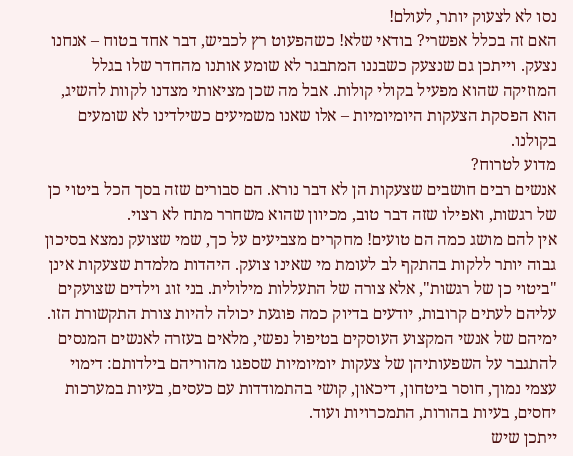נסו לא לצעוק יותר, לעולם!
האם זה בכלל אפשרי? בודאי שלא! כשהפעוט רץ לכביש, דבר אחד בטוח – אנחנו נצעק. וייתכן גם שנצעק כשבננו המתבגר לא שומע אותנו מהחדר שלו בגלל המוזיקה שהוא מפעיל בקולי קולות. אבל מה שכן מציאותי מצדנו לקוות להשיג, הוא הפסקת הצעקות היומיומיות – אלו שאנו משמיעים כשילדינו לא שומעים בקולנו.
מדוע לטרוח?
אנשים רבים חושבים שצעקות הן לא דבר נורא. הם סבורים שזה בסך הכל ביטוי כן של רגשות, ואפילו שזה דבר טוב, מכיוון שהוא משחרר מתח לא רצוי.
אין להם מושג כמה הם טועים! מחקרים מצביעים על כך, שמי שצועק נמצא בסיכון גבוה יותר ללקות בהתקף לב לעומת מי שאינו צועק. היהדות מלמדת שצעקות אינן "ביטוי כן של רגשות", אלא צורה של התעללות מילולית. בני זוג וילדים שצועקים עליהם לעתים קרובות, יודעים בדיוק כמה פוגעת יכולה להיות צורת התקשורת הזו. ימיהם של אנשי המקצוע העוסקים בטיפול נפשי, מלאים בעזרה לאנשים המנסים להתגבר על השפעותיהן של צעקות יומיומיות שספגו מהוריהם בילדותם: דימוי עצמי נמוך, חוסר ביטחון, דיכאון, קושי בהתמודדות עם כעסים, בעיות במערכות יחסים, בעיות בהורות, התמכרויות ועוד.
ייתכן שיש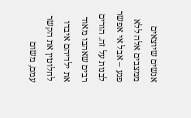אנשים שיוצאים ממצבים אלה ללא פגע – אבל אי אפשר לבנות על זה. הורים רבים שאהבו מאוד את ילדיהם איבדו לחלוטין את הקשר עמם, משום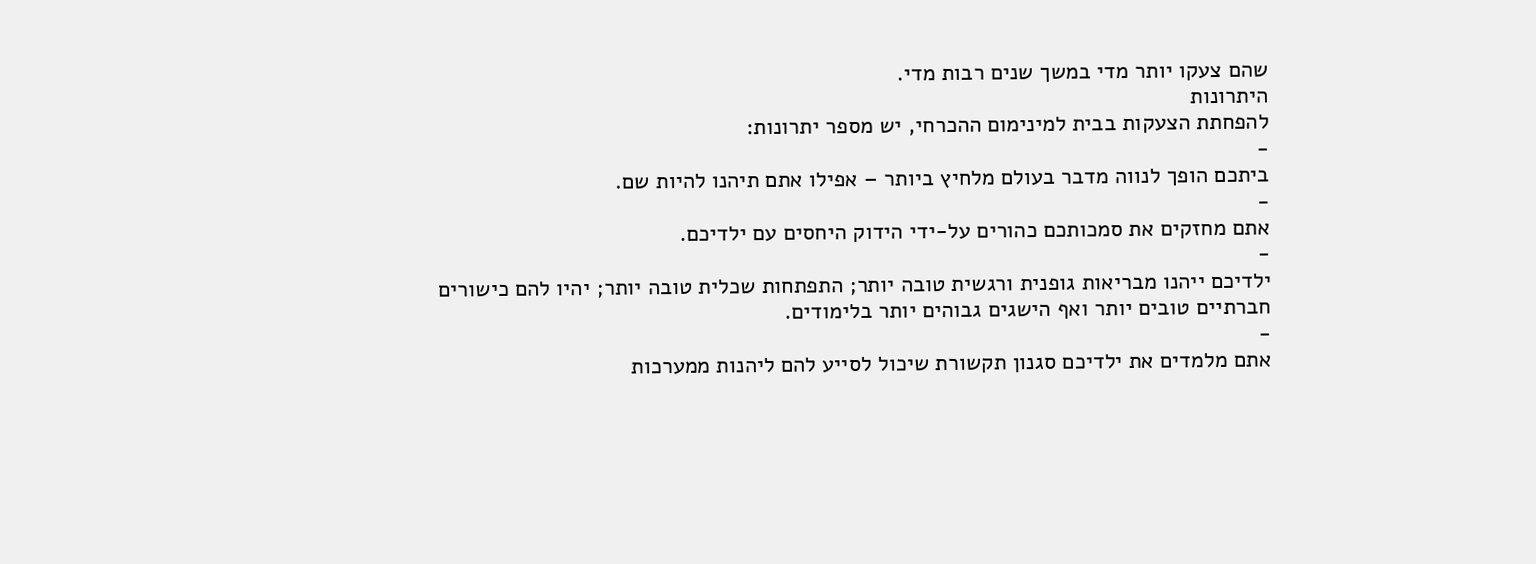שהם צעקו יותר מדי במשך שנים רבות מדי.
היתרונות
להפחתת הצעקות בבית למינימום ההכרחי, יש מספר יתרונות:
-
ביתכם הופך לנווה מדבר בעולם מלחיץ ביותר – אפילו אתם תיהנו להיות שם.
-
אתם מחזקים את סמכותכם כהורים על-ידי הידוק היחסים עם ילדיכם.
-
ילדיכם ייהנו מבריאות גופנית ורגשית טובה יותר; התפתחות שכלית טובה יותר; יהיו להם כישורים חברתיים טובים יותר ואף הישגים גבוהים יותר בלימודים.
-
אתם מלמדים את ילדיכם סגנון תקשורת שיכול לסייע להם ליהנות ממערכות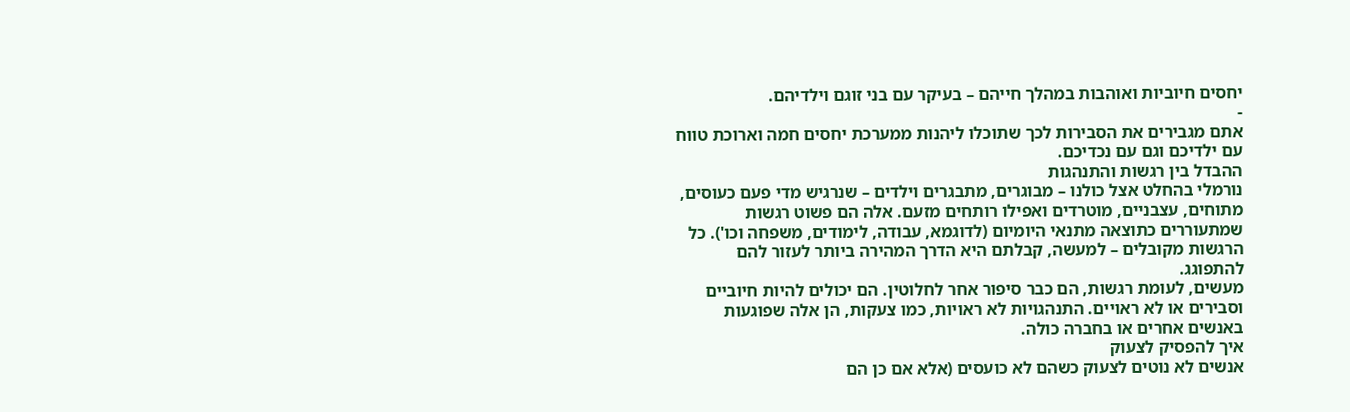יחסים חיוביות ואוהבות במהלך חייהם – בעיקר עם בני זוגם וילדיהם.
-
אתם מגבירים את הסבירות לכך שתוכלו ליהנות ממערכת יחסים חמה וארוכת טווח עם ילדיכם וגם עם נכדיכם.
ההבדל בין רגשות והתנהגות
נורמלי בהחלט אצל כולנו – מבוגרים, מתבגרים וילדים – שנרגיש מדי פעם כעוסים, מתוחים, עצבניים, מוטרדים ואפילו רותחים מזעם. אלה הם פשוט רגשות שמתעוררים כתוצאה מתנאי היומיום (לדוגמא, עבודה, לימודים, משפחה וכו'). כל הרגשות מקובלים – למעשה, קבלתם היא הדרך המהירה ביותר לעזור להם להתפוגג.
מעשים, לעומת רגשות, הם כבר סיפור אחר לחלוטין. הם יכולים להיות חיוביים וסבירים או לא ראויים. התנהגויות לא ראויות, כמו צעקות, הן אלה שפוגעות באנשים אחרים או בחברה כולה.
איך להפסיק לצעוק
אנשים לא נוטים לצעוק כשהם לא כועסים (אלא אם כן הם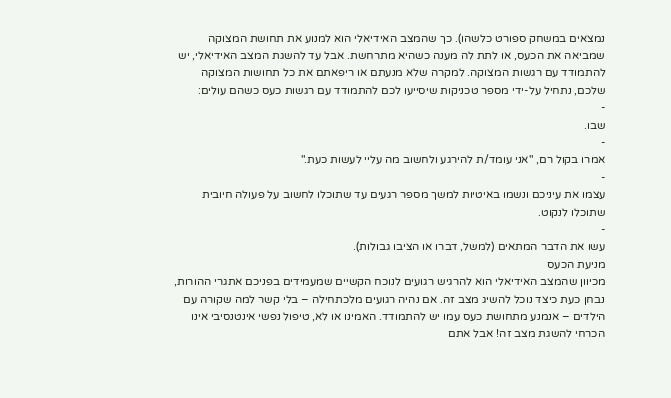נמצאים במשחק ספורט כלשהו). כך שהמצב האידיאלי הוא למנוע את תחושת המצוקה שמביאה את הכעס, או לתת לה מענה כשהיא מתרחשת. אבל עד להשגת המצב האידיאלי, יש להתמודד עם רגשות המצוקה. למקרה שלא מנעתם או ריפאתם את כל תחושות המצוקה שלכם, נתחיל על-ידי מספר טכניקות שיסייעו לכם להתמודד עם רגשות כעס כשהם עולים:
-
שבו.
-
אמרו בקול רם, "אני עומד/ת להירגע ולחשוב מה עליי לעשות כעת."
-
עצמו את עיניכם ונשמו באיטיות למשך מספר רגעים עד שתוכלו לחשוב על פעולה חיובית שתוכלו לנקוט.
-
עשו את הדבר המתאים (למשל, דברו או הציבו גבולות).
מניעת הכעס
מכיוון שהמצב האידיאלי הוא להרגיש רגועים לנוכח הקשיים שמעמידים בפניכם אתגרי ההורות, נבחן כעת כיצד נוכל להשיג מצב זה. אם נהיה רגועים מלכתחילה – בלי קשר למה שקורה עם הילדים – אנמנע מתחושת כעס עמו יש להתמודד. האמינו או לא, טיפול נפשי אינטנסיבי אינו הכרחי להשגת מצב זה! אבל אתם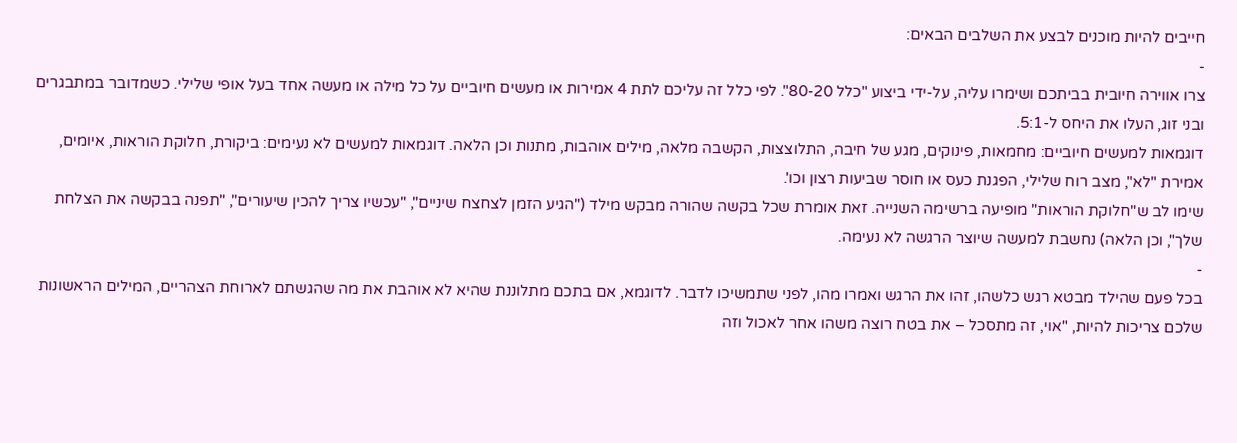חייבים להיות מוכנים לבצע את השלבים הבאים:
-
צרו אווירה חיובית בביתכם ושימרו עליה, על-ידי ביצוע "כלל 80-20". לפי כלל זה עליכם לתת 4 אמירות או מעשים חיוביים על כל מילה או מעשה אחד בעל אופי שלילי. כשמדובר במתבגרים ובני זוג, העלו את היחס ל-5:1.
דוגמאות למעשים חיוביים: מחמאות, פינוקים, מגע של חיבה, התלוצצות, הקשבה מלאה, מילים אוהבות, מתנות וכן הלאה. דוגמאות למעשים לא נעימים: ביקורת, חלוקת הוראות, איומים, אמירת "לא", מצב רוח שלילי, הפגנת כעס או חוסר שביעות רצון וכו'.
שימו לב ש"חלוקת הוראות" מופיעה ברשימה השנייה. זאת אומרת שכל בקשה שהורה מבקש מילד ("הגיע הזמן לצחצח שיניים", "עכשיו צריך להכין שיעורים", "תפנה בבקשה את הצלחת שלך", וכן הלאה) נחשבת למעשה שיוצר הרגשה לא נעימה.
-
בכל פעם שהילד מבטא רגש כלשהו, זהו את הרגש ואמרו מהו, לפני שתמשיכו לדבר. לדוגמא, אם בתכם מתלוננת שהיא לא אוהבת את מה שהגשתם לארוחת הצהריים, המילים הראשונות שלכם צריכות להיות, "אוי, זה מתסכל – את בטח רוצה משהו אחר לאכול וזה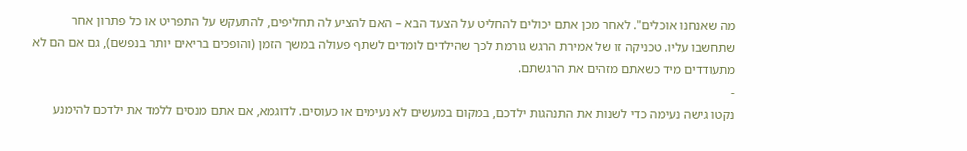מה שאנחנו אוכלים". לאחר מכן אתם יכולים להחליט על הצעד הבא – האם להציע לה תחליפים, להתעקש על התפריט או כל פתרון אחר שתחשבו עליו. טכניקה זו של אמירת הרגש גורמת לכך שהילדים לומדים לשתף פעולה במשך הזמן (והופכים בריאים יותר בנפשם), גם אם הם לא מתעודדים מיד כשאתם מזהים את הרגשתם.
-
נקטו גישה נעימה כדי לשנות את התנהגות ילדכם, במקום במעשים לא נעימים או כעוסים. לדוגמא, אם אתם מנסים ללמד את ילדכם להימנע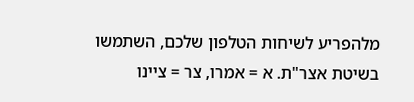מלהפריע לשיחות הטלפון שלכם, השתמשו בשיטת אצר"ת. א = אמרו, צר = ציינו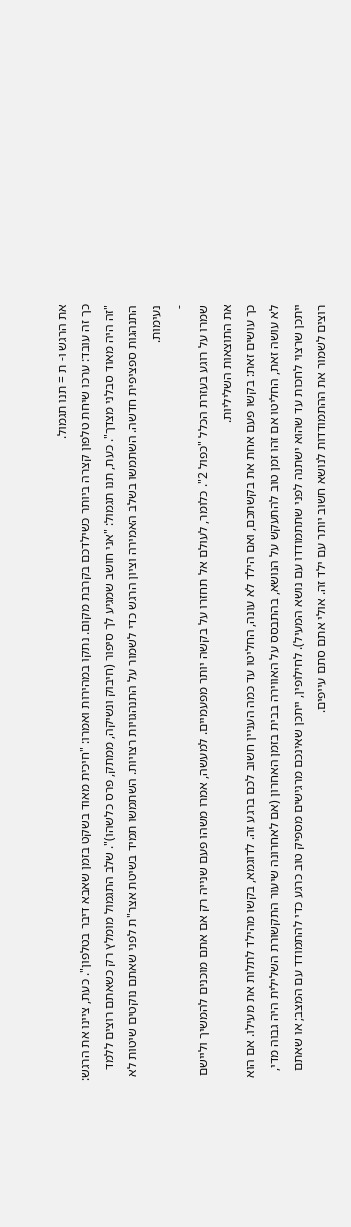את הרגש ו- ת = תנו תגמול.
כך זה עובד: ערכו שיחת טלפון קצרה ביותר כשילדכם בקרבת מקום. נתקו במהירות ואמרו: "חיכית מאוד בשקט בזמן שאבא דיבר בטלפון". כעת, ציינו את הרגש: "זה היה מאוד סבלני מצדך". כעת, תנו תגמול: "אני חושב שמגיע לך סיפור (חיבוק ונשיקה, ממתק, פרס כלשהו)". שלב התגמול מומלץ רק כשאתם רוצים ללמד התנהגות ספציפית חדשה. השתמשו בשלב האמירה וציון הרגש כדי לשמור על התנהגויות רצויות. השתמשו תמיד בשיטת אצר"ת לפני שאתם נוקטים שיטות לא נעימות.
-
שמרו על רוגע בעזרת הכלל "כפול 2". כלומר, לעולם אל תחזרו על בקשה יותר מפעמיים. למעשה, אמרו משהו פעם שנייה רק אם אתם מוכנים להמשיך וליישם את התוצאות השליליות.
כך עושים זאת: בקשו פעם אחת את בקשתכם, ואם הילד לא עונה, החליטו עד כמה העניין חשוב לכם ברגע זה. לדוגמא, בקשו מהילד לתלות את מעילו. אם הוא לא עושה זאת, החליטו אם זהו זמן טוב להתעקש על הנושא, בהתבסס על האווירה בבית בזמן האחרון (אם לאחרונה שיעור התקשורת השלילית היה גבוה מדי, ייתכן שרצוי לחכות עד שהוא ישתנה לפני שתתמודדו עם נושא המעיל). לחילופין, ייתכן שאינכם מרגישים מספיק טוב כרגע כדי להתמודד עם המצב; או שאתם רוצים לשמור את ההתמודדות לנושא חשוב יותר עם ילד זה. אולי אתם סתם עייפים.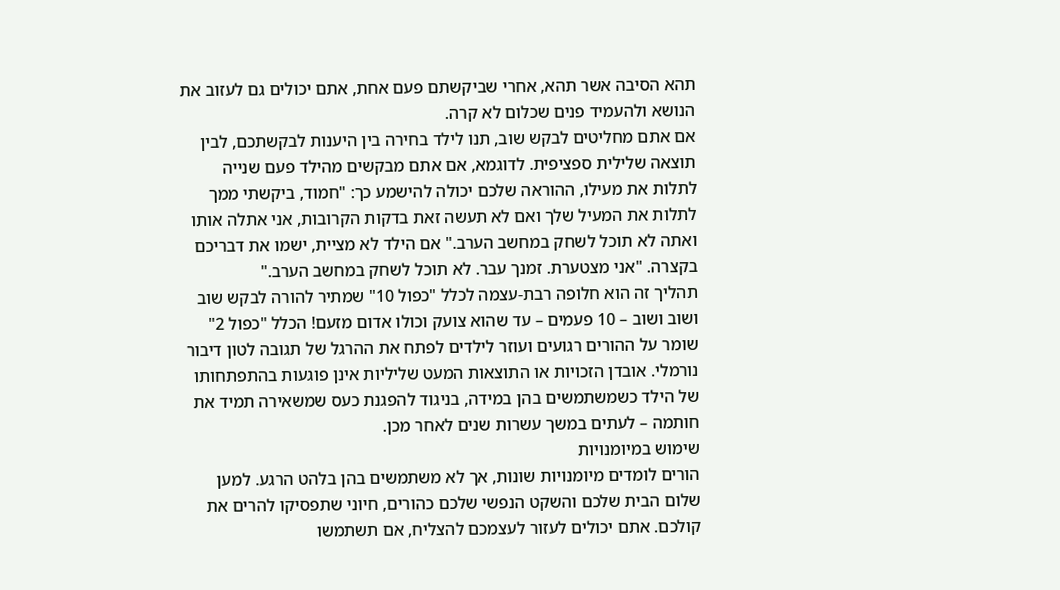תהא הסיבה אשר תהא, אחרי שביקשתם פעם אחת, אתם יכולים גם לעזוב את הנושא ולהעמיד פנים שכלום לא קרה.
אם אתם מחליטים לבקש שוב, תנו לילד בחירה בין היענות לבקשתכם, לבין תוצאה שלילית ספציפית. לדוגמא, אם אתם מבקשים מהילד פעם שנייה לתלות את מעילו, ההוראה שלכם יכולה להישמע כך: "חמוד, ביקשתי ממך לתלות את המעיל שלך ואם לא תעשה זאת בדקות הקרובות, אני אתלה אותו ואתה לא תוכל לשחק במחשב הערב." אם הילד לא מציית, ישמו את דבריכם בקצרה. "אני מצטערת. זמנך עבר. לא תוכל לשחק במחשב הערב."
תהליך זה הוא חלופה רבת-עצמה לכלל "כפול 10" שמתיר להורה לבקש שוב ושוב ושוב – 10 פעמים – עד שהוא צועק וכולו אדום מזעם! הכלל "כפול 2" שומר על ההורים רגועים ועוזר לילדים לפתח את ההרגל של תגובה לטון דיבור נורמלי. אובדן הזכויות או התוצאות המעט שליליות אינן פוגעות בהתפתחותו של הילד כשמשתמשים בהן במידה, בניגוד להפגנת כעס שמשאירה תמיד את חותמה – לעתים במשך עשרות שנים לאחר מכן.
שימוש במיומנויות
הורים לומדים מיומנויות שונות, אך לא משתמשים בהן בלהט הרגע. למען שלום הבית שלכם והשקט הנפשי שלכם כהורים, חיוני שתפסיקו להרים את קולכם. אתם יכולים לעזור לעצמכם להצליח, אם תשתמשו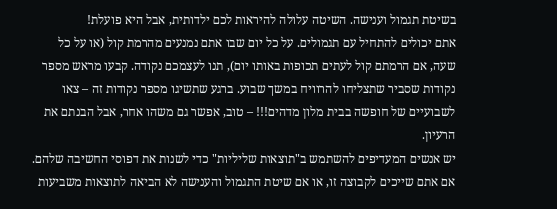בשיטת תגמול וענישה. השיטה עלולה להיראות לכם ילדותית, אבל היא פועלת!
אתם יכולים להתחיל עם תגמולים. על כל יום שבו אתם נמנעים מהרמת קול (או על כל שעה, אם הרמתם קול לעתים תכופות באותו יום), תנו לעצמכם נקודה. קבעו מראש מספר נקודות שסביר שתצליחו להרוויח במשך שבוע. ברגע שתשיגו מספר נקודות זה – צאו לשבועיים של חופשה בבית מלון מדהים!!! – טוב, אפשר גם משהו אחר, אבל הבנתם את הרעיון.
יש אנשים המעדיפים להשתמש ב"תוצאות שליליות" כדי לשנות את דפוסי החשיבה שלהם. אם אתם שייכים לקבוצה זו, או אם שיטת התגמול והענישה לא הביאה לתוצאות משביעות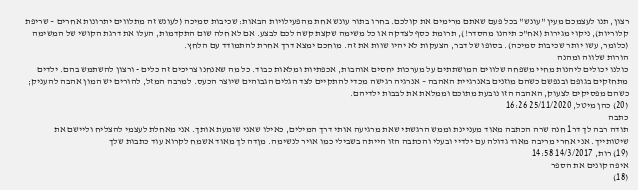רצון, תנו לעצמכם מעין "עונש" בכל פעם שאתם מרימים את קולכם. בחרו בתור עונש אחת מהפעילויות הבאות: שכיבות סמיכה (לעונש זה מתלווים יתרונות אחרים – שריפת קלוריות), ניקוי מגירות (אח"כ תיהנו מהסדר!), תרומת כסף לצדקה או כל משימה שקצת קשה לכם לבצע. אם לא חלה שום התקדמות, העלו את דרגת הקושי של המשימה (כלומר, עשו יותר שכיבות סמיכה). בסופו של דבר, הצעקות לא יהיו שוות את זה. מוחכם ימצא דרך אחרת להתמודד עם הלחץ.
הורות שלווה ומהנה
כולנו יכולים ליהנות מחיי משפחה שלווים המושתתים על מערכות יחסים אוהבות, אכפתיות ומלאות כבוד. כל מה שאנחנו צריכים זה כלים - ורצון להשתמש בהם. ילדים מתחזקים בגופם ובנפשם כשהם מוזנים באנרגיית האהבה – אנרגיה רגישה מכדי להתקיים לצד הגלים הגבוהים שיוצר הכעס. למרבה המזל, להורים יש המון אהבה להעניק; כשהם מפסיקים לצעוק, האהבה הזו נובעת מתוכם וממלאת את לבבות ילדיהם.
(20) כהן מיטל, 25/11/2020 16:26
כתבה
תודה רבה לך דר1 חנה שרה הכתבה מאוד מעניינת וממש הרגשתי שאת מרגיעה אותי דרך המילים, כאילו שאני שומעת אותך. אני מאחלת לעצמי להצליח וליישם את שיטותייך. אני אחרי מריבה מאוד גדולה עם ילדיי ובעלי והכתבה הזו הייתה בשבילי כמו אויר לנשימה. מןדה לך מאוד אשמח לקרוא עוד כתבות שלך
(19) רות, 14/3/2017 14:58
איפה קונים את הספר
(18)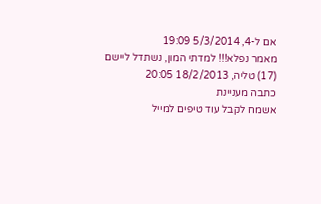אם ל-4, 5/3/2014 19:09
מאמר נפלא!!! למדתי המון, נשתדל ליישם
(17) טליה, 18/2/2013 20:05
כתבה מעניינת
אשמח לקבל עוד טיפים למייל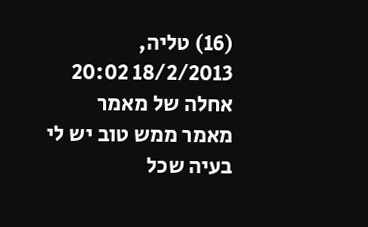(16) טליה, 18/2/2013 20:02
אחלה של מאמר
מאמר ממש טוב יש לי בעיה שכל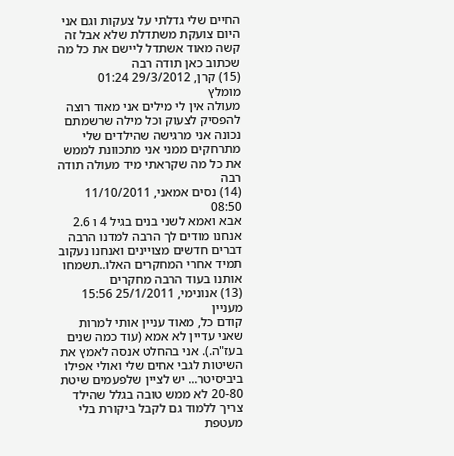החיים שלי גדלתי על צעקות וגם אני היום צועקת משתדלת שלא אבל זה קשה מאוד אשתדל ליישם את כל מה שכתוב כאן תודה רבה
(15) קרן, 29/3/2012 01:24
מומלץ
מעולה אין לי מילים אני מאוד רוצה להפסיק לצעוק וכל מילה שרשמתם נכונה אני מרגישה שהילדים שלי מתרחקים ממני אני מתכוונת לממש את כל מה שקראתי מיד מעולה תודה רבה
(14) נסים אמאני, 11/10/2011 08:50
אבא ואמא לשני בנים בגיל 4 ו 2.6
אנחנו מודים לך הרבה למדנו הרבה דברים חדשים מצויינים ואנחנו נעקוב תמיד אחרי המחקרים האלו..תשמחו אותנו בעוד הרבה מחקרים
(13) אנונימי, 25/1/2011 15:56
מעניין
קודם כל, מאוד עניין אותי למרות שאני עדיין לא אמא (עוד כמה שנים בעז"ה.). אני בהחלט אנסה לאמץ את השיטות לגבי אחים שלי ואולי אפילו ביביסיטר... יש לציין שלפעמים שיטת 20-80 לא ממש טובה בגלל שהילד צריך ללמוד גם לקבל ביקורת בלי מעטפת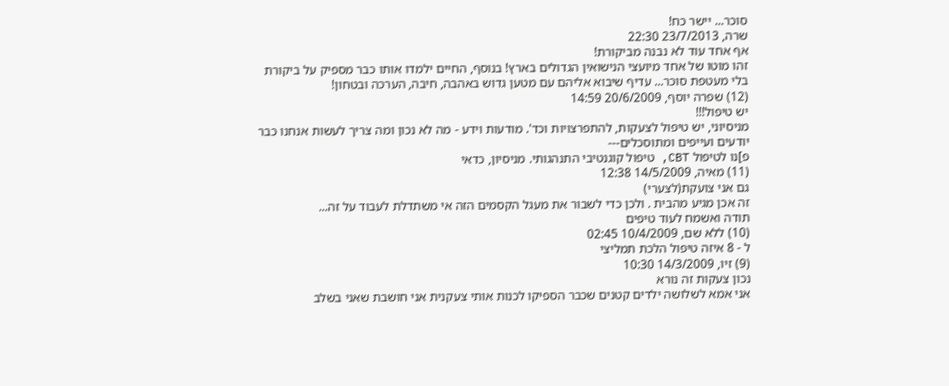סוכר... יישר כח!
שרה, 23/7/2013 22:30
אף אחד עוד לא נבנה מביקורת!
זהו מוטו של אחד מיועצי הנישואין הגדולים בארץ! בנוסף, החיים ילמדו אותו כבר מספיק על ביקורת בלי מעטפת סוכר... עדיף שיבוא אליהם עם מטען גדוש באהבה, חיבה, הערכה ובטחון!
(12) שפרה יוסף, 20/6/2009 14:59
יש טיפול!!!
מניסיוני, יש טיפול לצעקות, להתפרצויות וכד'. מודעות וידע - מה לא נכון ומה צריך לעשות אנחנו כבר יודעים ועייפים ומתוסכלים---
פ]נו לטיפול CBT, טיפול קוגנטיבי התנהגותי. מניסיון, כדאי
(11) מאיה, 14/5/2009 12:38
גם אני צועקת(לצערי)
זה אכן מגיע מהבית . ולכן כדי לשבור את מעגל הקסמים הזה אי משתדלת לעבוד על זה...
תודה ואשמח לעוד טיפים
(10) ללא שם, 10/4/2009 02:45
ל - 8 איזה טיפול הלכת תמליצי
(9) זיו, 14/3/2009 10:30
נכון צעקות זה נורא
אני אמא לשלושה ילדים קטנים שכבר הספיקו לכנות אותי צעקנית אני חושבת שאני בשלב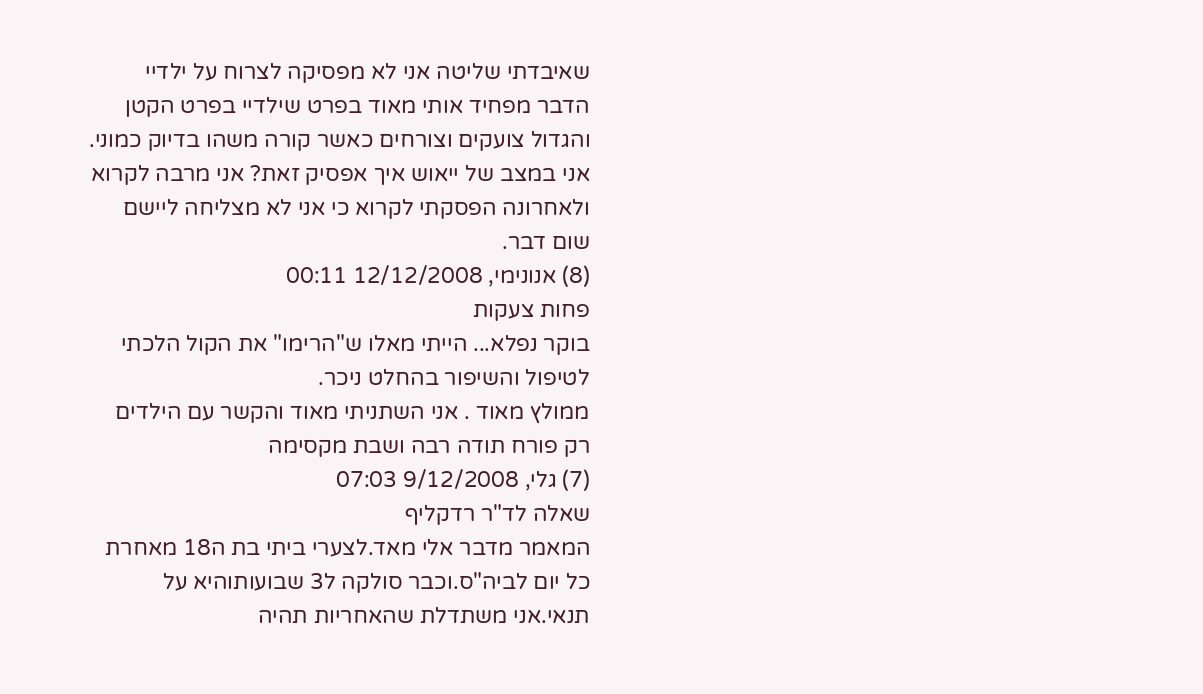שאיבדתי שליטה אני לא מפסיקה לצרוח על ילדיי הדבר מפחיד אותי מאוד בפרט שילדיי בפרט הקטן והגדול צועקים וצורחים כאשר קורה משהו בדיוק כמוני. אני במצב של ייאוש איך אפסיק זאת? אני מרבה לקרוא ולאחרונה הפסקתי לקרוא כי אני לא מצליחה ליישם שום דבר.
(8) אנונימי, 12/12/2008 00:11
פחות צעקות
בוקר נפלא... הייתי מאלו ש"הרימו" את הקול הלכתי לטיפול והשיפור בהחלט ניכר.
ממולץ מאוד . אני השתניתי מאוד והקשר עם הילדים רק פורח תודה רבה ושבת מקסימה
(7) גלי, 9/12/2008 07:03
שאלה לד"ר רדקליף
המאמר מדבר אלי מאד.לצערי ביתי בת ה18 מאחרת כל יום לביה"ס.וכבר סולקה ל3 שבועותוהיא על תנאי.אני משתדלת שהאחריות תהיה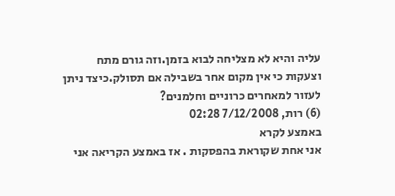עליה והיא לא מצליחה לבוא בזמן.וזה גורם מתח וצעקות כי אין מקום אחר בשבילה אם תסולק.כיצד ניתן לעזור למאחרים כרוניים וחלמנים?
(6) רות, 7/12/2008 02:28
באמצע לקרא
אני אחת שקוראת בהפסקות . אז באמצע הקריאה אני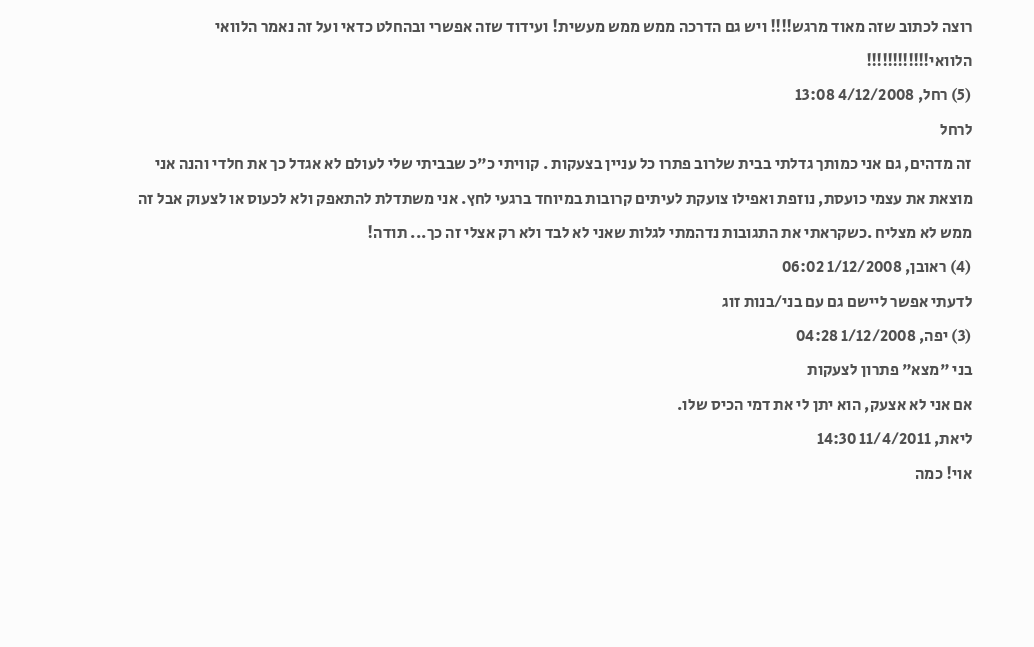רוצה לכתוב שזה מאוד מרגש!!!! ויש גם הדרכה ממש ממש מעשית! ועידוד שזה אפשרי ובהחלט כדאי ועל זה נאמר הלוואי הלוואי!!!!!!!!!!!!
(5) רחל, 4/12/2008 13:08
לרחל
זה מדהים, גם אני כמותך גדלתי בבית שלרוב פתרו כל עניין בצעקות . קוויתי כ"כ שבביתי שלי לעולם לא אגדל כך את חלדי והנה אני מוצאת את עצמי כועסת, נוזפת ואפילו צועקת לעיתים קרובות במיוחד ברגעי לחץ. אני משתדלת להתאפק ולא לכעוס או לצעוק אבל זה ממש לא מצליח .כשקראתי את התגובות נדהמתי לגלות שאני לא לבד ולא רק אצלי זה כך... תודה!
(4) ראובן, 1/12/2008 06:02
לדעתי אפשר ליישם גם עם בני/בנות זוג
(3) יפה, 1/12/2008 04:28
בני "מצא" פתרון לצעקות
אם אני לא אצעק, הוא יתן לי את דמי הכיס שלו.
ליאת, 11/4/2011 14:30
אוי! כמה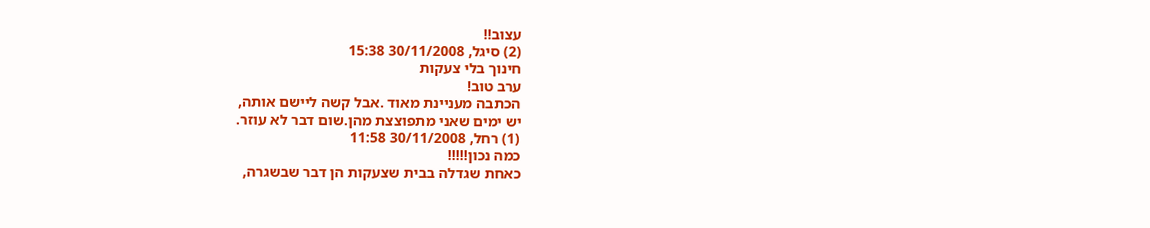עצוב!!
(2) סיגל, 30/11/2008 15:38
חינוך בלי צעקות
ערב טוב!
הכתבה מעניינת מאוד .אבל קשה ליישם אותה,
יש ימים שאני מתפוצצת מהן.שום דבר לא עוזר.
(1) רחל, 30/11/2008 11:58
כמה נכון!!!!!
כאחת שגדלה בבית שצעקות הן דבר שבשגרה,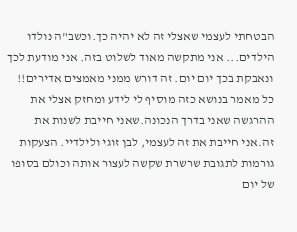הבטחתי לעצמי שאצלי זה לא יהיה כך.וכשב"ה נולדו הילדים... אני מתקשה מאוד לשלוט בזה. אני מודעת לכך ונאבקת בכך יום יום. זה דורש ממני מאמצים אדירים!! כל מאמר בנושא כזה מוסיף לי לידע ומחזק אצלי את ההרגשה שאני בדרך הנכונה.שאני חייבת לשנות את זה.אני חייבת את זה לעצמי, לבן זוגי ולילדיי. הצעקות גורמות לתגובת שרשרת שקשה לעצור אותה וכולם בסופו של יום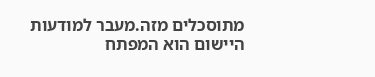מתוסכלים מזה.מעבר למודעות היישום הוא המפתח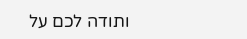ותודה לכם על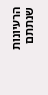הרעיונות שנתתם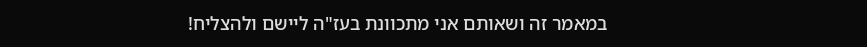במאמר זה ושאותם אני מתכוונת בעז"ה ליישם ולהצליח!